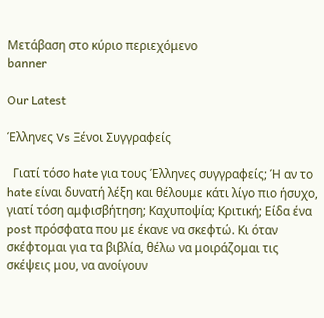Μετάβαση στο κύριο περιεχόμενο
banner

Our Latest

Έλληνες Vs Ξένοι Συγγραφείς

  Γιατί τόσο hate για τους Έλληνες συγγραφείς; Ή αν το hate είναι δυνατή λέξη και θέλουμε κάτι λίγο πιο ήσυχο, γιατί τόση αμφισβήτηση; Καχυποψία; Κριτική; Είδα ένα post πρόσφατα που με έκανε να σκεφτώ. Κι όταν σκέφτομαι για τα βιβλία, θέλω να μοιράζομαι τις σκέψεις μου, να ανοίγουν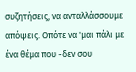συζητήσεις, να ανταλλάσσουμε απόψεις. Οπότε να 'μαι πάλι με ένα θέμα που -δεν σου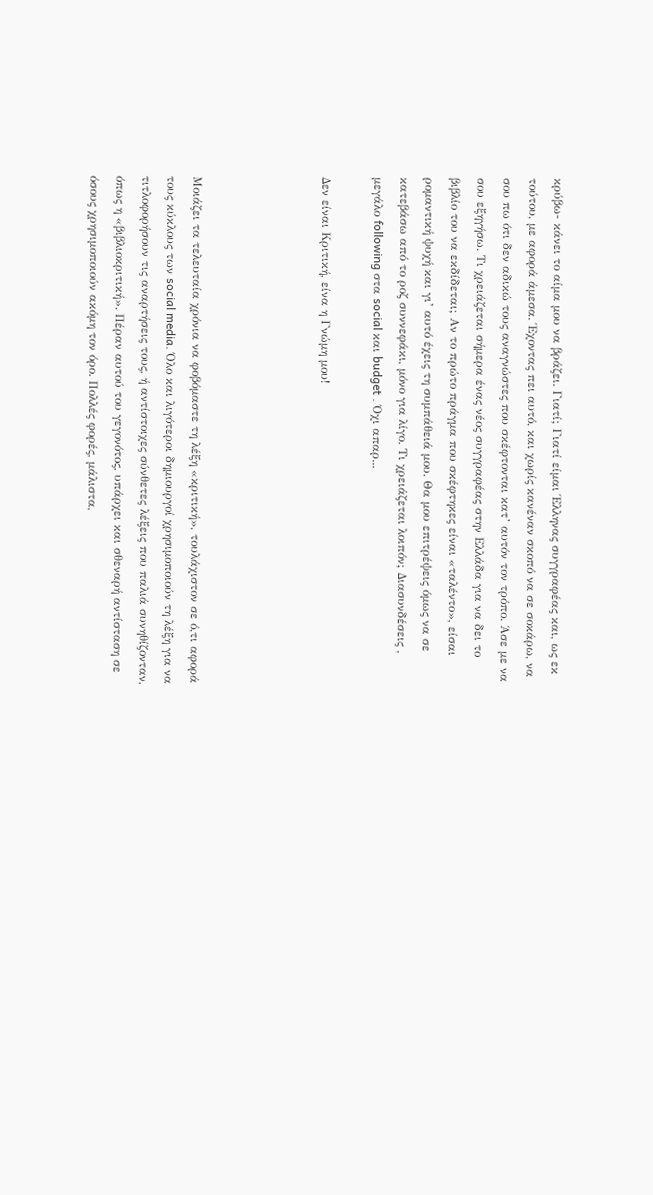κρύβω- κάνει το αίμα μου να βράζει. Γιατί; Γιατί είμαι Έλληνας συγγραφέας και, ως εκ τούτου, με αφορά άμεσα. Έχοντας πει αυτό, και χωρίς κανέναν σκοπό να σε σοκάρω, να σου πω ότι δεν αδικώ τους αναγνώστες που σκέφτονται κατ’ αυτόν τον τρόπο. Άσε με να σου εξηγήσω. Τι χρειάζεται σήμερα ένας νέος συγγραφέας στην Ελλάδα για να δει το βιβλίο του να εκδίδεται; Αν το πρώτο πράγμα που σκέφτηκες είναι «ταλέντο», είσαι ρομαντική ψυχή και γι’ αυτό έχεις τη συμπάθειά μου. Θα μου επιτρέψεις όμως να σε κατεβάσω από το ροζ συννεφάκι, μόνο για λίγο. Τι χρειάζεται λοιπόν; Διασυνδέσεις , μεγάλο following στα social και budget . Όχι απαρ...

Δεν είναι Κριτική, είνα η Γνώμη μου!




Μοιάζει τα τελευταία χρόνια να φοβόμαστε τη λέξη «κριτική», τουλάχιστον σε ό,τι αφορά τους κύκλους των social media. Όλο και λιγότεροι δημιουργοί χρησιμοποιούν τη λέξη για να τιτλοφορήσουν τις αναρτήσεις τους, ή αντίστοιχες σύνθετες λέξεις που παλιά συνηθίζονταν, όπως η «βιβλιοκριτική». Πέραν αυτού του γεγονότος, υπάρχει και σθεναρή αντίσταση σε όσους χρησιμοποιούν ακόμη τον όρο. Πολλές φορές, μάλιστα,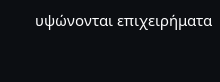υψώνονται επιχειρήματα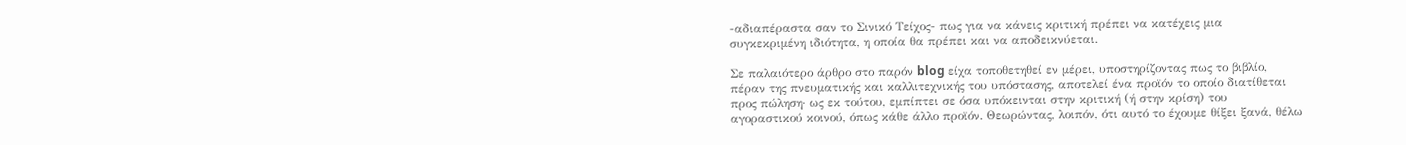-αδιαπέραστα σαν το Σινικό Τείχος- πως για να κάνεις κριτική πρέπει να κατέχεις μια συγκεκριμένη ιδιότητα, η οποία θα πρέπει και να αποδεικνύεται.

Σε παλαιότερο άρθρο στο παρόν blog είχα τοποθετηθεί εν μέρει, υποστηρίζοντας πως το βιβλίο, πέραν της πνευματικής και καλλιτεχνικής του υπόστασης, αποτελεί ένα προϊόν το οποίο διατίθεται προς πώληση· ως εκ τούτου, εμπίπτει σε όσα υπόκεινται στην κριτική (ή στην κρίση) του αγοραστικού κοινού, όπως κάθε άλλο προϊόν. Θεωρώντας, λοιπόν, ότι αυτό το έχουμε θίξει ξανά, θέλω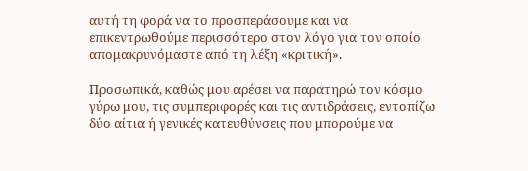αυτή τη φορά να το προσπεράσουμε και να επικεντρωθούμε περισσότερο στον λόγο για τον οποίο απομακρυνόμαστε από τη λέξη «κριτική».

Προσωπικά, καθώς μου αρέσει να παρατηρώ τον κόσμο γύρω μου, τις συμπεριφορές και τις αντιδράσεις, εντοπίζω δύο αίτια ή γενικές κατευθύνσεις που μπορούμε να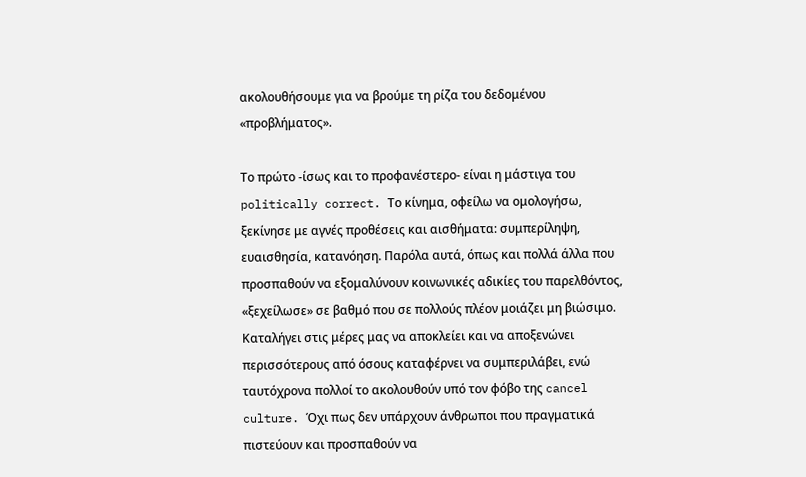ακολουθήσουμε για να βρούμε τη ρίζα του δεδομένου «προβλήματος».

Το πρώτο -ίσως και το προφανέστερο- είναι η μάστιγα του politically correct. Το κίνημα, οφείλω να ομολογήσω, ξεκίνησε με αγνές προθέσεις και αισθήματα: συμπερίληψη, ευαισθησία, κατανόηση. Παρόλα αυτά, όπως και πολλά άλλα που προσπαθούν να εξομαλύνουν κοινωνικές αδικίες του παρελθόντος, «ξεχείλωσε» σε βαθμό που σε πολλούς πλέον μοιάζει μη βιώσιμο. Καταλήγει στις μέρες μας να αποκλείει και να αποξενώνει περισσότερους από όσους καταφέρνει να συμπεριλάβει, ενώ ταυτόχρονα πολλοί το ακολουθούν υπό τον φόβο της cancel culture. Όχι πως δεν υπάρχουν άνθρωποι που πραγματικά πιστεύουν και προσπαθούν να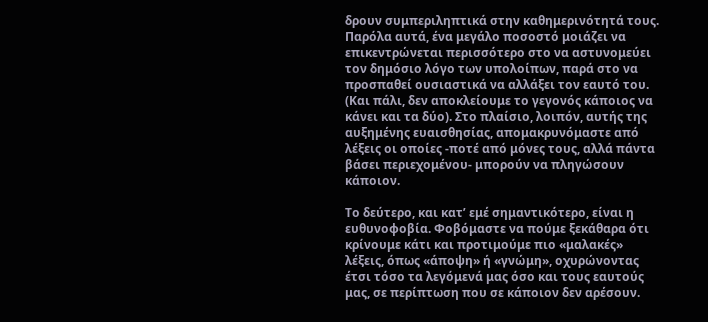δρουν συμπεριληπτικά στην καθημερινότητά τους. Παρόλα αυτά, ένα μεγάλο ποσοστό μοιάζει να επικεντρώνεται περισσότερο στο να αστυνομεύει τον δημόσιο λόγο των υπολοίπων, παρά στο να προσπαθεί ουσιαστικά να αλλάξει τον εαυτό του. (Και πάλι, δεν αποκλείουμε το γεγονός κάποιος να κάνει και τα δύο). Στο πλαίσιο, λοιπόν, αυτής της αυξημένης ευαισθησίας, απομακρυνόμαστε από λέξεις οι οποίες -ποτέ από μόνες τους, αλλά πάντα βάσει περιεχομένου- μπορούν να πληγώσουν κάποιον.

Το δεύτερο, και κατ’ εμέ σημαντικότερο, είναι η ευθυνοφοβία. Φοβόμαστε να πούμε ξεκάθαρα ότι κρίνουμε κάτι και προτιμούμε πιο «μαλακές» λέξεις, όπως «άποψη» ή «γνώμη», οχυρώνοντας έτσι τόσο τα λεγόμενά μας όσο και τους εαυτούς μας, σε περίπτωση που σε κάποιον δεν αρέσουν.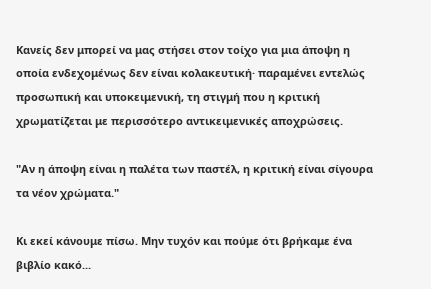Κανείς δεν μπορεί να μας στήσει στον τοίχο για μια άποψη η οποία ενδεχομένως δεν είναι κολακευτική· παραμένει εντελώς προσωπική και υποκειμενική, τη στιγμή που η κριτική χρωματίζεται με περισσότερο αντικειμενικές αποχρώσεις.

"Αν η άποψη είναι η παλέτα των παστέλ, η κριτική είναι σίγουρα τα νέον χρώματα."

Κι εκεί κάνουμε πίσω. Μην τυχόν και πούμε ότι βρήκαμε ένα βιβλίο κακό...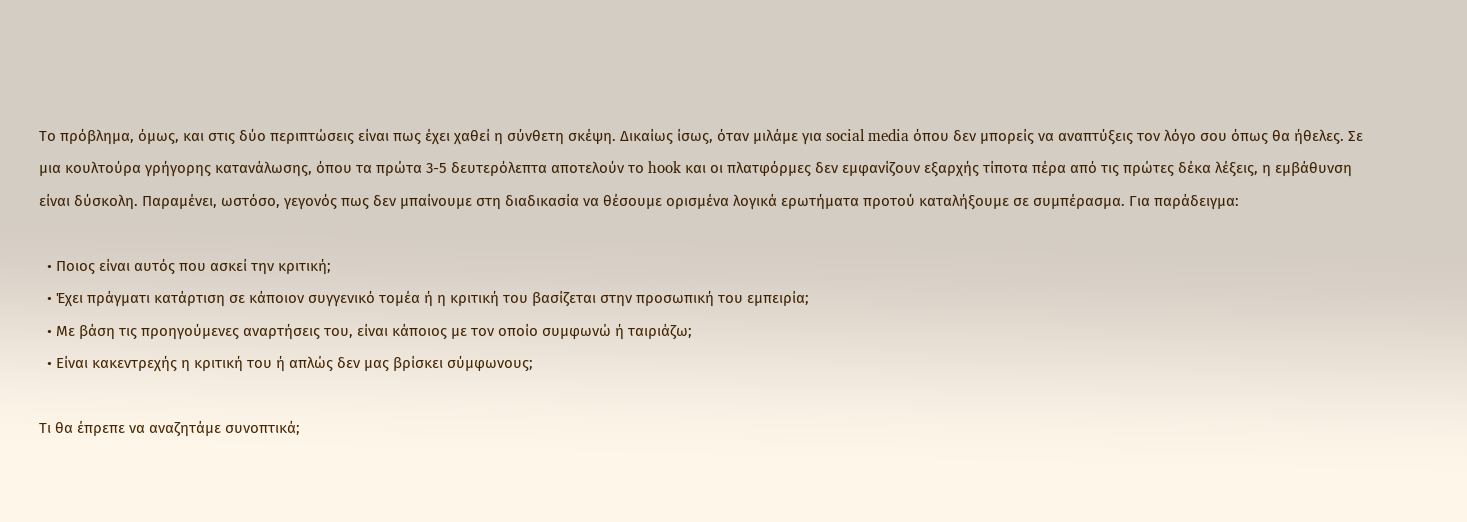Το πρόβλημα, όμως, και στις δύο περιπτώσεις είναι πως έχει χαθεί η σύνθετη σκέψη. Δικαίως ίσως, όταν μιλάμε για social media όπου δεν μπορείς να αναπτύξεις τον λόγο σου όπως θα ήθελες. Σε μια κουλτούρα γρήγορης κατανάλωσης, όπου τα πρώτα 3-5 δευτερόλεπτα αποτελούν το hook και οι πλατφόρμες δεν εμφανίζουν εξαρχής τίποτα πέρα από τις πρώτες δέκα λέξεις, η εμβάθυνση είναι δύσκολη. Παραμένει, ωστόσο, γεγονός πως δεν μπαίνουμε στη διαδικασία να θέσουμε ορισμένα λογικά ερωτήματα προτού καταλήξουμε σε συμπέρασμα. Για παράδειγμα:

  • Ποιος είναι αυτός που ασκεί την κριτική;
  • Έχει πράγματι κατάρτιση σε κάποιον συγγενικό τομέα ή η κριτική του βασίζεται στην προσωπική του εμπειρία;
  • Με βάση τις προηγούμενες αναρτήσεις του, είναι κάποιος με τον οποίο συμφωνώ ή ταιριάζω;
  • Είναι κακεντρεχής η κριτική του ή απλώς δεν μας βρίσκει σύμφωνους;

Τι θα έπρεπε να αναζητάμε συνοπτικά;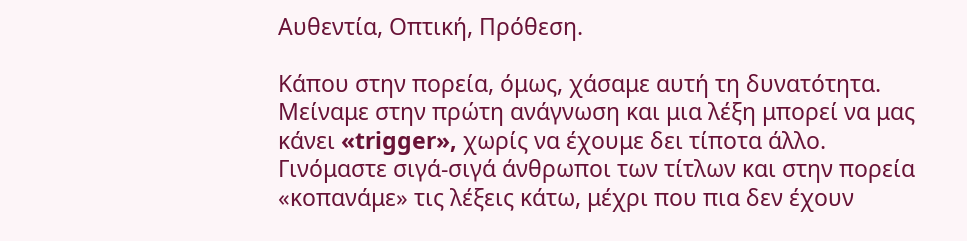Αυθεντία, Οπτική, Πρόθεση.

Κάπου στην πορεία, όμως, χάσαμε αυτή τη δυνατότητα. Μείναμε στην πρώτη ανάγνωση και μια λέξη μπορεί να μας κάνει «trigger», χωρίς να έχουμε δει τίποτα άλλο. Γινόμαστε σιγά-σιγά άνθρωποι των τίτλων και στην πορεία «κοπανάμε» τις λέξεις κάτω, μέχρι που πια δεν έχουν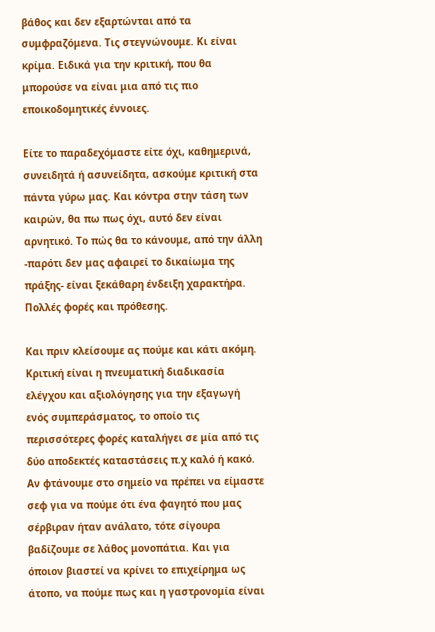βάθος και δεν εξαρτώνται από τα συμφραζόμενα. Τις στεγνώνουμε. Κι είναι κρίμα. Ειδικά για την κριτική, που θα μπορούσε να είναι μια από τις πιο εποικοδομητικές έννοιες.

Είτε το παραδεχόμαστε είτε όχι, καθημερινά, συνειδητά ή ασυνείδητα, ασκούμε κριτική στα πάντα γύρω μας. Και κόντρα στην τάση των καιρών, θα πω πως όχι, αυτό δεν είναι αρνητικό. Το πώς θα το κάνουμε, από την άλλη -παρότι δεν μας αφαιρεί το δικαίωμα της πράξης- είναι ξεκάθαρη ένδειξη χαρακτήρα. Πολλές φορές και πρόθεσης.

Και πριν κλείσουμε ας πούμε και κάτι ακόμη. Κριτική είναι η πνευματική διαδικασία ελέγχου και αξιολόγησης για την εξαγωγή ενός συμπεράσματος, το οποίο τις περισσότερες φορές καταλήγει σε μία από τις δύο αποδεκτές καταστάσεις π.χ καλό ή κακό. Αν φτάνουμε στο σημείο να πρέπει να είμαστε σεφ για να πούμε ότι ένα φαγητό που μας σέρβιραν ήταν ανάλατο, τότε σίγουρα βαδίζουμε σε λάθος μονοπάτια. Και για όποιον βιαστεί να κρίνει το επιχείρημα ως άτοπο, να πούμε πως και η γαστρονομία είναι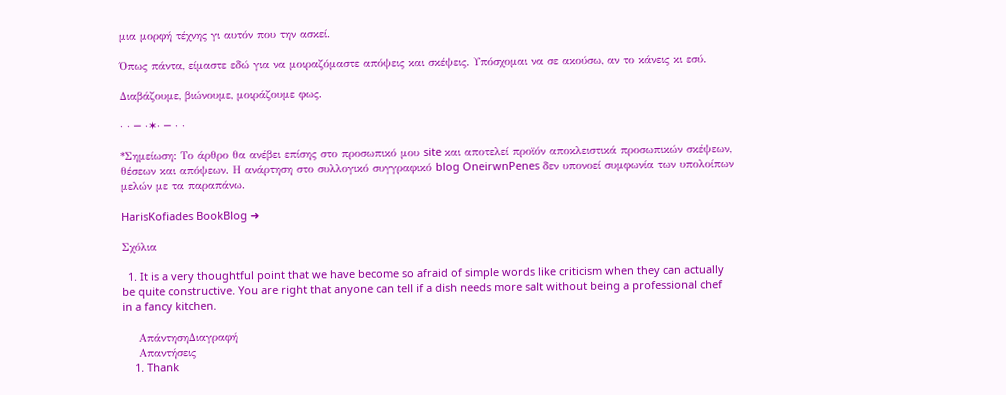μια μορφή τέχνης γι αυτόν που την ασκεί.

Όπως πάντα, είμαστε εδώ για να μοιραζόμαστε απόψεις και σκέψεις. Υπόσχομαι να σε ακούσω, αν το κάνεις κι εσύ.

Διαβάζουμε, βιώνουμε, μοιράζουμε φως.

· · ─ ·✶· ─ · ·

*Σημείωση: Το άρθρο θα ανέβει επίσης στο προσωπικό μου site και αποτελεί προϊόν αποκλειστικά προσωπικών σκέψεων, θέσεων και απόψεων. Η ανάρτηση στο συλλογικό συγγραφικό blog OneirwnPenes δεν υπονοεί συμφωνία των υπολοίπων μελών με τα παραπάνω.

HarisKofiades BookBlog ➜

Σχόλια

  1. It is a very thoughtful point that we have become so afraid of simple words like criticism when they can actually be quite constructive. You are right that anyone can tell if a dish needs more salt without being a professional chef in a fancy kitchen.

    ΑπάντησηΔιαγραφή
    Απαντήσεις
    1. Thank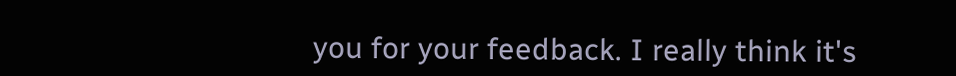you for your feedback. I really think it's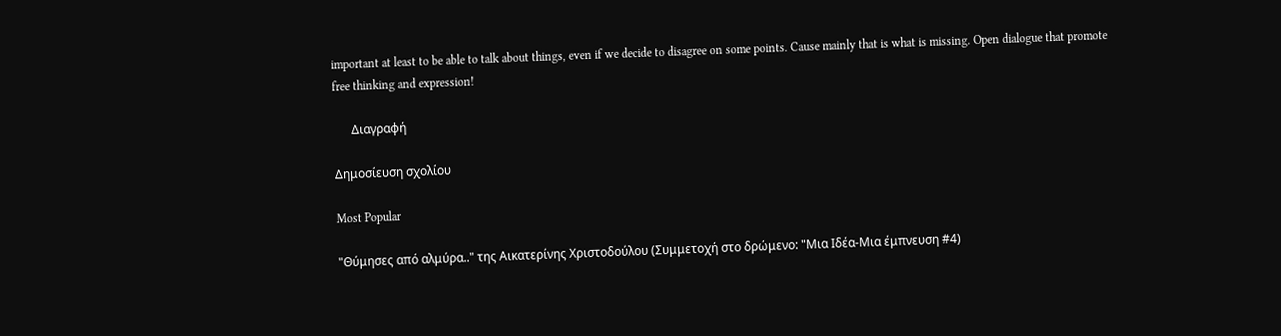important at least to be able to talk about things, even if we decide to disagree on some points. Cause mainly that is what is missing. Open dialogue that promote free thinking and expression!

      Διαγραφή

Δημοσίευση σχολίου

Most Popular

"Θύμησες από αλμύρα.." της Αικατερίνης Χριστοδούλου (Συμμετοχή στο δρώμενο: "Μια Ιδέα-Μια έμπνευση #4)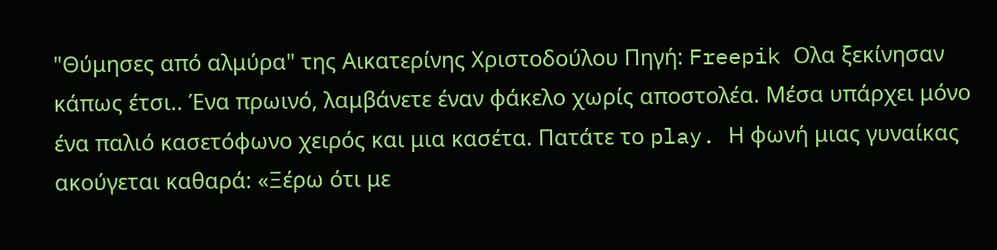"Θύμησες από αλμύρα" της Αικατερίνης Χριστοδούλου Πηγή: Freepik Ολα ξεκίνησαν κάπως έτσι.. Ένα πρωινό, λαμβάνετε έναν φάκελο χωρίς αποστολέα. Μέσα υπάρχει μόνο ένα παλιό κασετόφωνο χειρός και μια κασέτα. Πατάτε το play. Η φωνή μιας γυναίκας ακούγεται καθαρά: «Ξέρω ότι με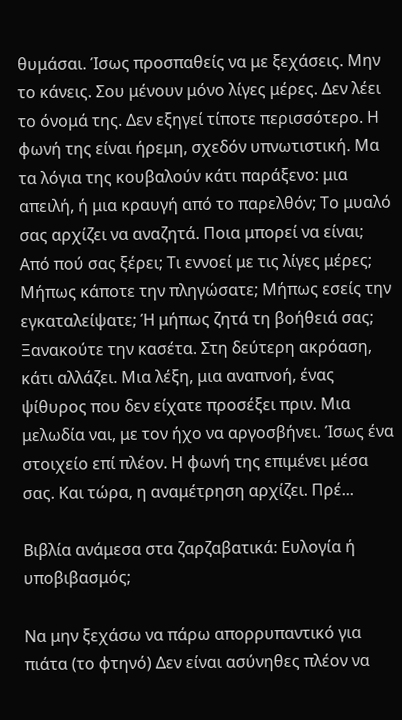θυμάσαι. Ίσως προσπαθείς να με ξεχάσεις. Μην το κάνεις. Σου μένουν μόνο λίγες μέρες. Δεν λέει το όνομά της. Δεν εξηγεί τίποτε περισσότερο. Η φωνή της είναι ήρεμη, σχεδόν υπνωτιστική. Μα τα λόγια της κουβαλούν κάτι παράξενο: μια απειλή, ή μια κραυγή από το παρελθόν; Το μυαλό σας αρχίζει να αναζητά. Ποια μπορεί να είναι; Από πού σας ξέρει; Τι εννοεί με τις λίγες μέρες; Μήπως κάποτε την πληγώσατε; Μήπως εσείς την εγκαταλείψατε; Ή μήπως ζητά τη βοήθειά σας; Ξανακούτε την κασέτα. Στη δεύτερη ακρόαση, κάτι αλλάζει. Μια λέξη, μια αναπνοή, ένας ψίθυρος που δεν είχατε προσέξει πριν. Μια μελωδία ναι, με τον ήχο να αργοσβήνει. Ίσως ένα στοιχείο επί πλέον. Η φωνή της επιμένει μέσα σας. Και τώρα, η αναμέτρηση αρχίζει. Πρέ...

Βιβλία ανάμεσα στα ζαρζαβατικά: Ευλογία ή υποβιβασμός;

Να μην ξεχάσω να πάρω απορρυπαντικό για πιάτα (το φτηνό) Δεν είναι ασύνηθες πλέον να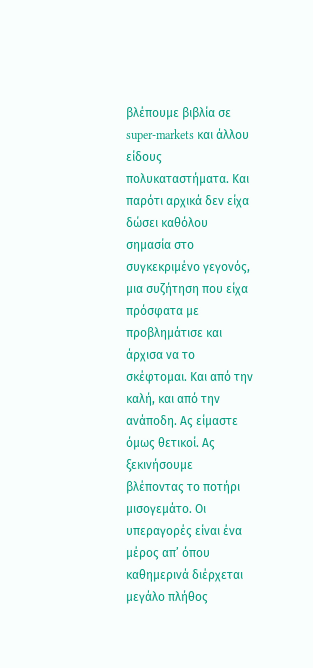βλέπουμε βιβλία σε super-markets και άλλου είδους πολυκαταστήματα. Και παρότι αρχικά δεν είχα δώσει καθόλου σημασία στο συγκεκριμένο γεγονός, μια συζήτηση που είχα πρόσφατα με προβλημάτισε και άρχισα να το σκέφτομαι. Και από την καλή, και από την ανάποδη. Ας είμαστε όμως θετικοί. Ας ξεκινήσουμε βλέποντας το ποτήρι μισογεμάτο. Οι υπεραγορές είναι ένα μέρος απ’ όπου καθημερινά διέρχεται μεγάλο πλήθος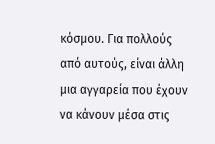κόσμου. Για πολλούς από αυτούς, είναι άλλη μια αγγαρεία που έχουν να κάνουν μέσα στις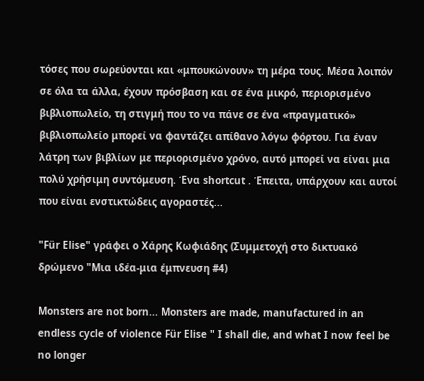τόσες που σωρεύονται και «μπουκώνουν» τη μέρα τους. Μέσα λοιπόν σε όλα τα άλλα, έχουν πρόσβαση και σε ένα μικρό, περιορισμένο βιβλιοπωλείο, τη στιγμή που το να πάνε σε ένα «πραγματικό» βιβλιοπωλείο μπορεί να φαντάζει απίθανο λόγω φόρτου. Για έναν λάτρη των βιβλίων με περιορισμένο χρόνο, αυτό μπορεί να είναι μια πολύ χρήσιμη συντόμευση. Ένα shortcut . Έπειτα, υπάρχουν και αυτοί που είναι ενστικτώδεις αγοραστές...

"Für Elise" γράφει ο Χάρης Κωφιάδης (Συμμετοχή στο δικτυακό δρώμενο "Μια ιδέα-μια έμπνευση #4)

Monsters are not born... Monsters are made, manufactured in an endless cycle of violence Für Elise " I shall die, and what I now feel be no longer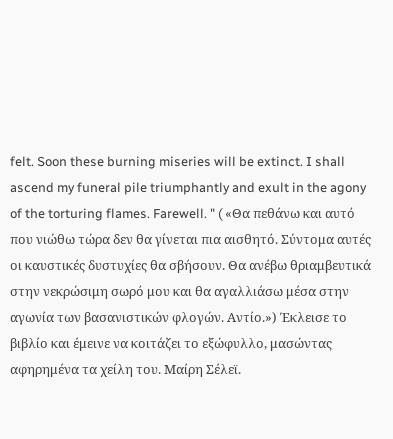felt. Soon these burning miseries will be extinct. I shall ascend my funeral pile triumphantly and exult in the agony of the torturing flames. Farewell. " ( «Θα πεθάνω και αυτό που νιώθω τώρα δεν θα γίνεται πια αισθητό. Σύντομα αυτές οι καυστικές δυστυχίες θα σβήσουν. Θα ανέβω θριαμβευτικά στην νεκρώσιμη σωρό μου και θα αγαλλιάσω μέσα στην αγωνία των βασανιστικών φλογών. Αντίο.») Έκλεισε το βιβλίο και έμεινε να κοιτάζει το εξώφυλλο, μασώντας αφηρημένα τα χείλη του. Μαίρη Σέλεϊ.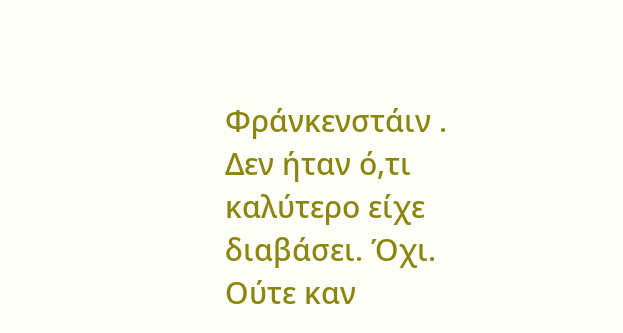Φράνκενστάιν .  Δεν ήταν ό,τι καλύτερο είχε διαβάσει. Όχι. Ούτε καν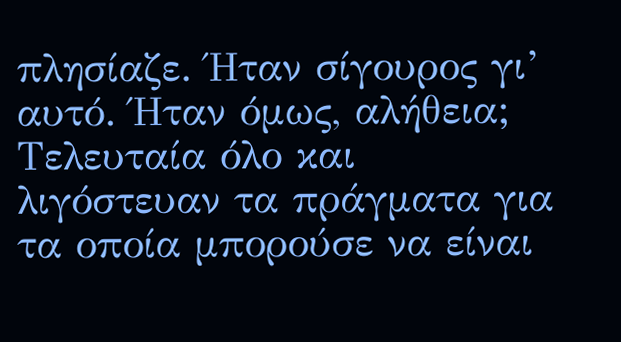πλησίαζε. Ήταν σίγουρος γι’ αυτό. Ήταν όμως, αλήθεια; Τελευταία όλο και λιγόστευαν τα πράγματα για τα οποία μπορούσε να είναι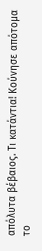απόλυτα βέβαιος. Τι κατάντια! Κούνησε απότομα το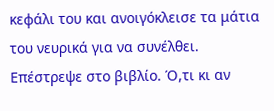κεφάλι του και ανοιγόκλεισε τα μάτια του νευρικά για να συνέλθει. Επέστρεψε στο βιβλίο. Ό,τι κι αν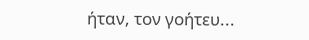ήταν, τον γοήτευ...